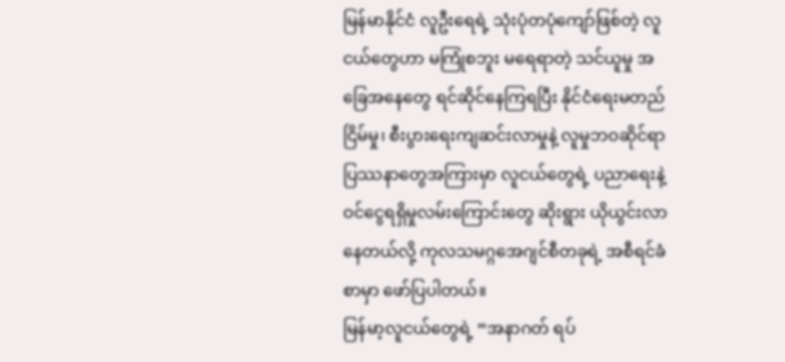မြန်မာနိုင်ငံ လူဦးရေရဲ့ သုံးပုံတပုံကျော်ဖြစ်တဲ့ လူငယ်တွေဟာ မကြုံစဘူး မရေရာတဲ့ သင်ယူမှု အခြေအနေတွေ ရင်ဆိုင်နေကြရပြီး နိုင်ငံရေးမတည်ငြိမ်မှု၊ စီးပွားရေးကျဆင်းလာမှုနဲ့ လူမှုဘဝဆိုင်ရာ ပြဿနာတွေအကြားမှာ လူငယ်တွေရဲ့ ပညာရေးနဲ့ ဝင်ငွေရရှိမှုလမ်းကြောင်းတွေ ဆိုးရွား ယိုယွင်းလာနေတယ်လို့ ကုလသမဂ္ဂအေဂျင်စီတခုရဲ့ အစီရင်ခံစာမှာ ဖော်ပြပါတယ်။
မြန်မာ့လူငယ်တွေရဲ့ “အနာဂတ် ရပ်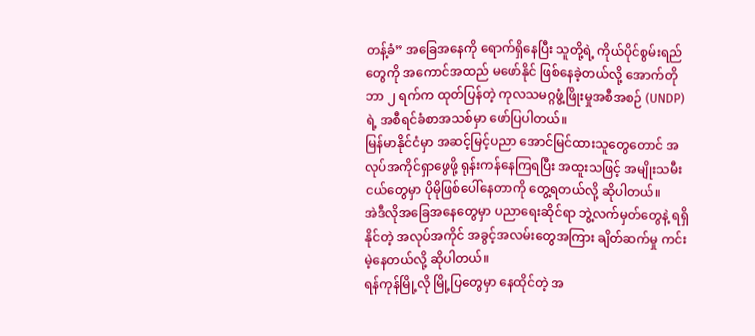တန့်ခံ” အခြေအနေကို ရောက်ရှိနေပြီး သူတို့ရဲ့ ကိုယ်ပိုင်စွမ်းရည်တွေကို အကောင်အထည် မဖော်နိုင် ဖြစ်နေခဲ့တယ်လို့ အောက်တိုဘာ ၂ ရက်က ထုတ်ပြန်တဲ့ ကုလသမဂ္ဂဖွံ့ဖြိုးမှုအစီအစဉ် (UNDP) ရဲ့ အစီရင်ခံစာအသစ်မှာ ဖော်ပြပါတယ်။
မြန်မာနိုင်ငံမှာ အဆင့်မြင့်ပညာ အောင်မြင်ထားသူတွေတောင် အလုပ်အကိုင်ရှာဖွေဖို့ ရုန်းကန်နေကြရပြီး အထူးသဖြင့် အမျိုးသမီးငယ်တွေမှာ ပိုမိုဖြစ်ပေါ်နေတာကို တွေ့ရတယ်လို့ ဆိုပါတယ်။
အဲဒီလိုအခြေအနေတွေမှာ ပညာရေးဆိုင်ရာ ဘွဲ့လက်မှတ်တွေနဲ့ ရရှိနိုင်တဲ့ အလုပ်အကိုင် အခွင့်အလမ်းတွေအကြား ချိတ်ဆက်မှု ကင်းမဲ့နေတယ်လို့ ဆိုပါတယ်။
ရန်ကုန်မြို့လို မြို့ပြတွေမှာ နေထိုင်တဲ့ အ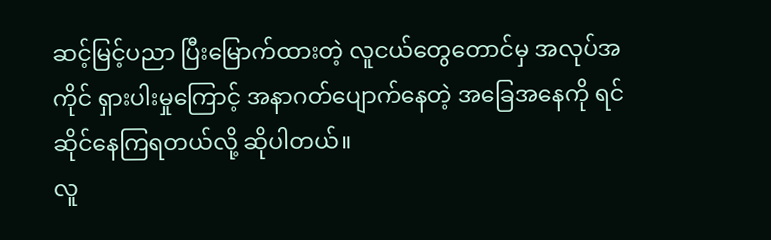ဆင့်မြင့်ပညာ ပြီးမြောက်ထားတဲ့ လူငယ်တွေတောင်မှ အလုပ်အကိုင် ရှားပါးမှုကြောင့် အနာဂတ်ပျောက်နေတဲ့ အခြေအနေကို ရင်ဆိုင်နေကြရတယ်လို့ ဆိုပါတယ်။
လူ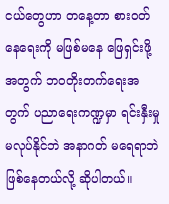ငယ်တွေဟာ တနေ့တာ စားဝတ်နေရေးကို မဖြစ်မနေ ဖြေရှင်းဖို့အတွက် ဘဝတိုးတက်ရေးအတွက် ပညာရေးကဏ္ဍမှာ ရင်းနှီးမှုမလုပ်နိုင်ဘဲ အနာဂတ် မရေရာဘဲ ဖြစ်နေတယ်လို့ ဆိုပါတယ်။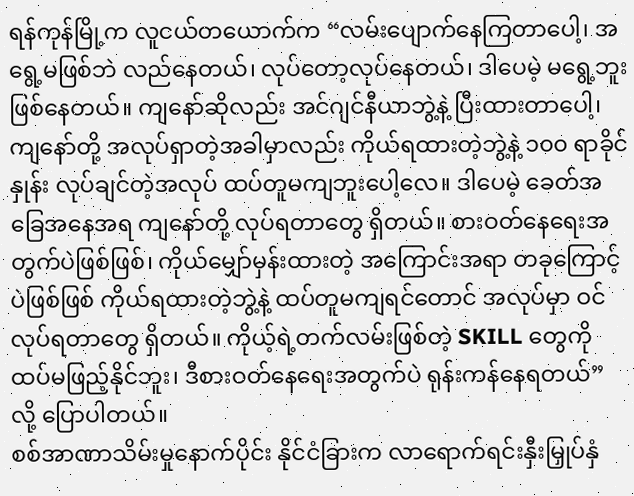ရန်ကုန်မြို့က လူငယ်တယောက်က “လမ်းပျောက်နေကြတာပေါ့၊ အရွေ့မဖြစ်ဘဲ လည်နေတယ်၊ လုပ်တော့လုပ်နေတယ်၊ ဒါပေမဲ့ မရွေ့ဘူးဖြစ်နေတယ်။ ကျနော်ဆိုလည်း အင်ဂျင်နီယာဘွဲ့နဲ့ ပြီးထားတာပေါ့၊ ကျနော်တို့ အလုပ်ရှာတဲ့အခါမှာလည်း ကိုယ်ရထားတဲ့ဘွဲ့နဲ့ ၁၀၀ ရာခိုင်နှုန်း လုပ်ချင်တဲ့အလုပ် ထပ်တူမကျဘူးပေါ့လေ။ ဒါပေမဲ့ ခေတ်အခြေအနေအရ ကျနော်တို့ လုပ်ရတာတွေ ရှိတယ်။ စားဝတ်နေရေးအတွက်ပဲဖြစ်ဖြစ်၊ ကိုယ်မျှော်မှန်းထားတဲ့ အကြောင်းအရာ တခုကြောင့်ပဲဖြစ်ဖြစ် ကိုယ်ရထားတဲ့ဘွဲ့နဲ့ ထပ်တူမကျရင်တောင် အလုပ်မှာ ဝင်လုပ်ရတာတွေ ရှိတယ်။ ကိုယ့်ရဲ့တက်လမ်းဖြစ်တဲ့ SKILL တွေကို ထပ်မဖြည့်နိုင်ဘူး၊ ဒီစားဝတ်နေရေးအတွက်ပဲ ရုန်းကန်နေရတယ်” လို့ ပြောပါတယ်။
စစ်အာဏာသိမ်းမှုနောက်ပိုင်း နိုင်ငံခြားက လာရောက်ရင်းနှီးမြှုပ်နှံ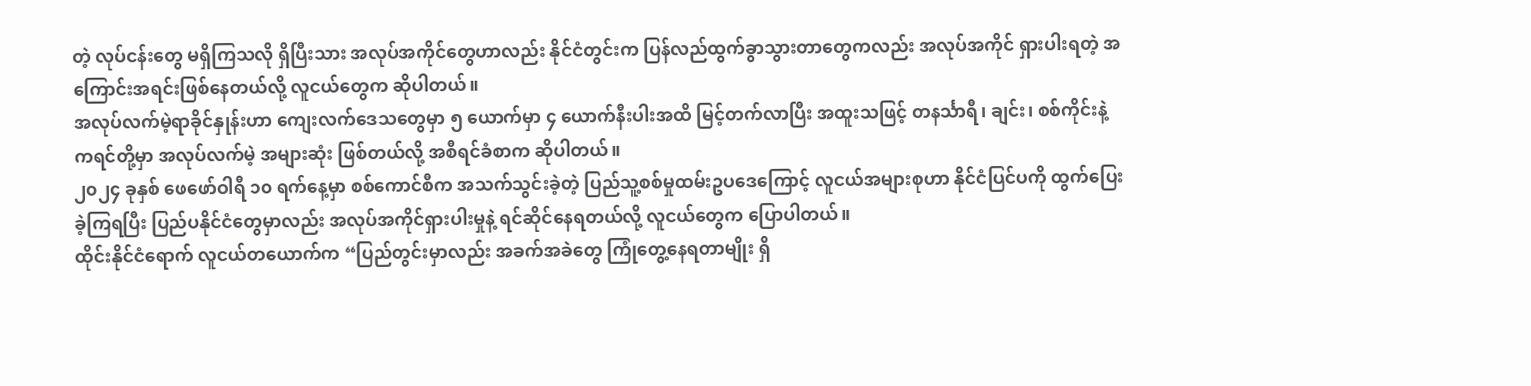တဲ့ လုပ်ငန်းတွေ မရှိကြသလို ရှိပြီးသား အလုပ်အကိုင်တွေဟာလည်း နိုင်ငံတွင်းက ပြန်လည်ထွက်ခွာသွားတာတွေကလည်း အလုပ်အကိုင် ရှားပါးရတဲ့ အကြောင်းအရင်းဖြစ်နေတယ်လို့ လူငယ်တွေက ဆိုပါတယ်။
အလုပ်လက်မဲ့ရာခိုင်နှုန်းဟာ ကျေးလက်ဒေသတွေမှာ ၅ ယောက်မှာ ၄ ယောက်နီးပါးအထိ မြင့်တက်လာပြီး အထူးသဖြင့် တနင်္သာရီ၊ ချင်း၊ စစ်ကိုင်းနဲ့ ကရင်တို့မှာ အလုပ်လက်မဲ့ အများဆုံး ဖြစ်တယ်လို့ အစီရင်ခံစာက ဆိုပါတယ်။
၂၀၂၄ ခုနှစ် ဖေဖော်ဝါရီ ၁၀ ရက်နေ့မှာ စစ်ကောင်စီက အသက်သွင်းခဲ့တဲ့ ပြည်သူ့စစ်မှုထမ်းဥပဒေကြောင့် လူငယ်အများစုဟာ နိုင်ငံပြင်ပကို ထွက်ပြေးခဲ့ကြရပြီး ပြည်ပနိုင်ငံတွေမှာလည်း အလုပ်အကိုင်ရှားပါးမှုနဲ့ ရင်ဆိုင်နေရတယ်လို့ လူငယ်တွေက ပြောပါတယ်။
ထိုင်းနိုင်ငံရောက် လူငယ်တယောက်က “ပြည်တွင်းမှာလည်း အခက်အခဲတွေ ကြုံတွေ့နေရတာမျိုး ရှိ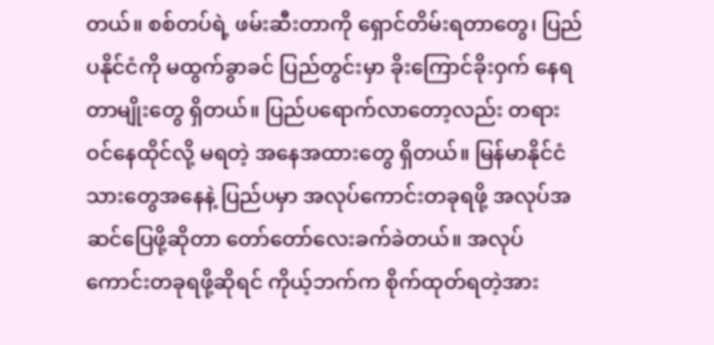တယ်။ စစ်တပ်ရဲ့ ဖမ်းဆီးတာကို ရှောင်တိမ်းရတာတွေ၊ ပြည်ပနိုင်ငံကို မထွက်ခွာခင် ပြည်တွင်းမှာ ခိုးကြောင်ခိုးဝှက် နေရတာမျိုးတွေ ရှိတယ်။ ပြည်ပရောက်လာတော့လည်း တရားဝင်နေထိုင်လို့ မရတဲ့ အနေအထားတွေ ရှိတယ်။ မြန်မာနိုင်ငံသားတွေအနေနဲ့ ပြည်ပမှာ အလုပ်ကောင်းတခုရဖို့ အလုပ်အဆင်ပြေဖို့ဆိုတာ တော်တော်လေးခက်ခဲတယ်။ အလုပ်ကောင်းတခုရဖို့ဆိုရင် ကိုယ့်ဘက်က စိုက်ထုတ်ရတဲ့အား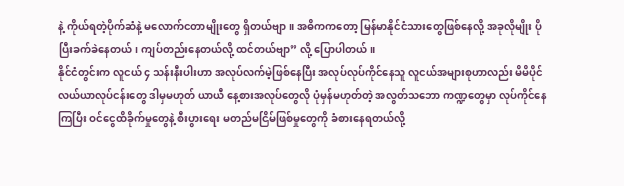နဲ့ ကိုယ်ရတဲ့ပိုက်ဆံနဲ့ မလောက်ငတာမျိုးတွေ ရှိတယ်ဗျာ။ အဓိကကတော့ မြန်မာနိုင်ငံသားတွေဖြစ်နေလို့ အခုလိုမျိုး ပိုပြီးခက်ခဲနေတယ်၊ ကျပ်တည်းနေတယ်လို့ ထင်တယ်ဗျာ” လို့ ပြောပါတယ်။
နိုင်ငံတွင်းက လူငယ် ၄ သန်းနီးပါးဟာ အလုပ်လက်မဲ့ဖြစ်နေပြီး အလုပ်လုပ်ကိုင်နေသူ လူငယ်အများစုဟာလည်း မိမိပိုင် လယ်ယာလုပ်ငန်းတွေ ဒါမှမဟုတ် ယာယီ နေ့စားအလုပ်တွေလို ပုံမှန်မဟုတ်တဲ့ အလွတ်သဘော ကဏ္ဍတွေမှာ လုပ်ကိုင်နေကြပြီး ဝင်ငွေထိခိုက်မှုတွေနဲ့ စီးပွားရေး မတည်မငြိမ်ဖြစ်မှုတွေကို ခံစားနေရတယ်လို့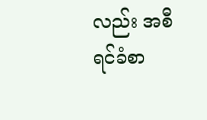လည်း အစီရင်ခံစာ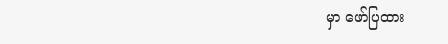မှာ ဖော်ပြထား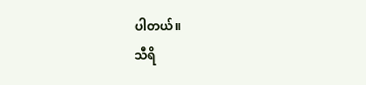ပါတယ်။
သီရိ